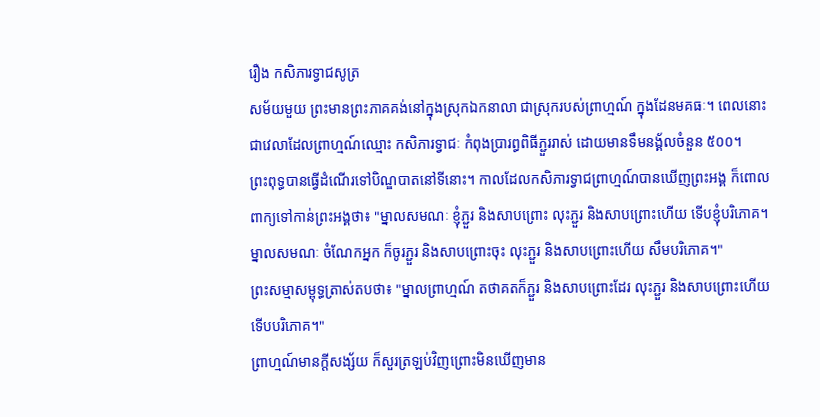រឿង កសិភារទ្វាជសូត្រ
សម័យមួយ ព្រះមានព្រះភាគគង់នៅក្នុងស្រុកឯកនាលា ជាស្រុករបស់ព្រាហ្មណ៍ ក្នុងដែនមគធៈ។ ពេលនោះ ជាវេលាដែលព្រាហ្មណ៍ឈ្មោះ កសិភារទ្វាជៈ កំពុងប្រារព្ធពិធីភ្ជួររាស់ ដោយមានទឹមនង្គ័លចំនួន ៥០០។
ព្រះពុទ្ធបានធ្វេីដំណេីរទៅបិណ្ឌបាតនៅទីនោះ។ កាលដែលកសិភារទ្វាជព្រាហ្មណ៍បានឃើញព្រះអង្គ ក៏ពោលពាក្យទៅកាន់ព្រះអង្គថា៖ "ម្នាលសមណៈ ខ្ញុំភ្ជួរ និងសាបព្រោះ លុះភ្ជួរ និងសាបព្រោះហើយ ទើបខ្ញុំបរិភោគ។ ម្នាលសមណៈ ចំណែកអ្នក ក៏ចូរភ្ជួរ និងសាបព្រោះចុះ លុះភ្ជួរ និងសាបព្រោះហើយ សឹមបរិភោគ។"
ព្រះសម្មាសម្ពុទ្ធត្រាស់តបថា៖ "ម្នាលព្រាហ្មណ៍ តថាគតក៏ភ្ជួរ និងសាបព្រោះដែរ លុះភ្ជួរ និងសាបព្រោះហើយ ទើបបរិភោគ។"
ព្រាហ្មណ៍មានក្តីសង្ស័យ ក៏សួរត្រឡប់វិញព្រោះមិនឃើញមាន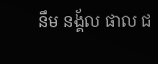នឹម នង្គ័ល ផាល ជ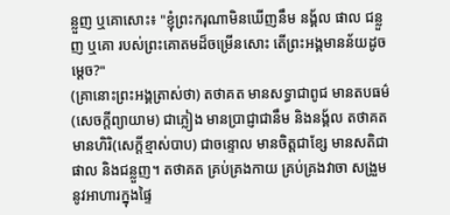ន្លួញ ឬគោសោះ៖ "ខ្ញុំព្រះករុណាមិនឃើញនឹម នង្គ័ល ផាល ជន្លួញ ឬគោ របស់ព្រះគោតមដ៏ចម្រើនសោះ តើព្រះអង្គមានន័យដូចម្តេច?"
(គ្រានោះព្រះអង្គត្រាស់ថា) តថាគត មានសទ្ធាជាពូជ មានតបធម៌ (សេចក្តីព្យាយាម) ជាភ្លៀង មានប្រាជ្ញាជានឹម និងនង្គ័ល តថាគត មានហិរិ(សេក្តីខ្មាស់បាប) ជាចន្ទោល មានចិត្តជាខ្សែ មានសតិជាផាល និងជន្លួញ។ តថាគត គ្រប់គ្រងកាយ គ្រប់គ្រងវាចា សង្រួមនូវអាហារក្នុងផ្ទៃ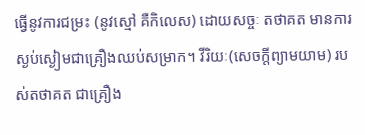ធ្វើនូវការជម្រះ (នូវស្មៅ គឺកិលេស) ដោយសច្ចៈ តថាគត មានការស្ងប់ស្ងៀមជាគ្រឿងឈប់សម្រាក។ វីរិយៈ(សេចក្តីព្យាមយាម) របស់តថាគត ជាគ្រឿង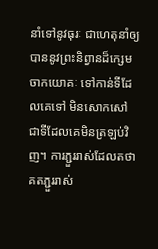នាំទៅនូវធុរៈ ជាហេតុនាំឲ្យបាននូវព្រះនិព្វានដ៏ក្សេមចាកយោគៈ ទៅកាន់ទីដែលគេទៅ មិនសោកសៅ ជាទីដែលគេមិនត្រឡប់វិញ។ ការភ្ជួររាស់ដែលតថាគតភ្ជួររាស់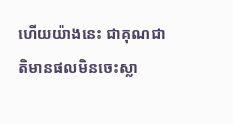ហើយយ៉ាងនេះ ជាគុណជាតិមានផលមិនចេះស្លា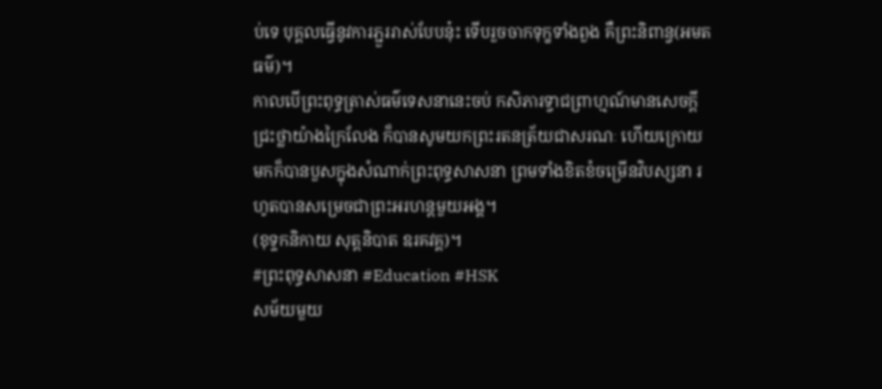ប់ទេ បុគ្គលធ្វើនូវការភ្ជួររាស់បែបនុ៎ះ ទើបរួចចាកទុក្ខទាំងពួង គឺព្រះនិពាន្វ(អមតធម៌)។
កាលបើព្រះពុទ្ធត្រាស់ធម៌ទេសនានេះចប់ កសិភារទ្វាជព្រាហ្មណ៍មានសេចក្តីជ្រះថ្លាយ៉ាងក្រៃលែង ក៏បានសូមយកព្រះរតនត្រ័យជាសរណៈ ហើយក្រោយមកក៏បានបួសក្នុងសំណាក់ព្រះពុទ្ធសាសនា ព្រមទាំងខិតខំចម្រើនវិបស្សនា រហូតបានសម្រេចជាព្រះអរហន្តមួយអង្គ។
(ខុទ្ទកនិកាយ សុត្តនិបាត ឧរគវគ្គ)។
#ព្រះពុទ្ធសាសនា #Education #HSK
សម័យមួយ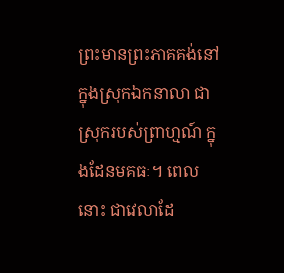ព្រះមានព្រះភាគគង់នៅក្នុងស្រុកឯកនាលា ជាស្រុករបស់ព្រាហ្មណ៍ ក្នុងដែនមគធៈ។ ពេលនោះ ជាវេលាដែ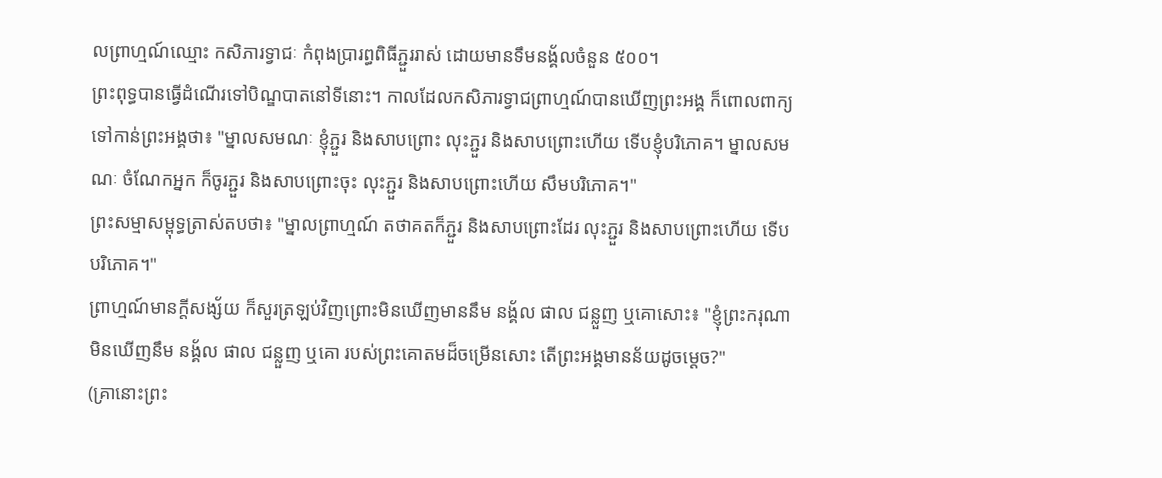លព្រាហ្មណ៍ឈ្មោះ កសិភារទ្វាជៈ កំពុងប្រារព្ធពិធីភ្ជួររាស់ ដោយមានទឹមនង្គ័លចំនួន ៥០០។
ព្រះពុទ្ធបានធ្វេីដំណេីរទៅបិណ្ឌបាតនៅទីនោះ។ កាលដែលកសិភារទ្វាជព្រាហ្មណ៍បានឃើញព្រះអង្គ ក៏ពោលពាក្យទៅកាន់ព្រះអង្គថា៖ "ម្នាលសមណៈ ខ្ញុំភ្ជួរ និងសាបព្រោះ លុះភ្ជួរ និងសាបព្រោះហើយ ទើបខ្ញុំបរិភោគ។ ម្នាលសមណៈ ចំណែកអ្នក ក៏ចូរភ្ជួរ និងសាបព្រោះចុះ លុះភ្ជួរ និងសាបព្រោះហើយ សឹមបរិភោគ។"
ព្រះសម្មាសម្ពុទ្ធត្រាស់តបថា៖ "ម្នាលព្រាហ្មណ៍ តថាគតក៏ភ្ជួរ និងសាបព្រោះដែរ លុះភ្ជួរ និងសាបព្រោះហើយ ទើបបរិភោគ។"
ព្រាហ្មណ៍មានក្តីសង្ស័យ ក៏សួរត្រឡប់វិញព្រោះមិនឃើញមាននឹម នង្គ័ល ផាល ជន្លួញ ឬគោសោះ៖ "ខ្ញុំព្រះករុណាមិនឃើញនឹម នង្គ័ល ផាល ជន្លួញ ឬគោ របស់ព្រះគោតមដ៏ចម្រើនសោះ តើព្រះអង្គមានន័យដូចម្តេច?"
(គ្រានោះព្រះ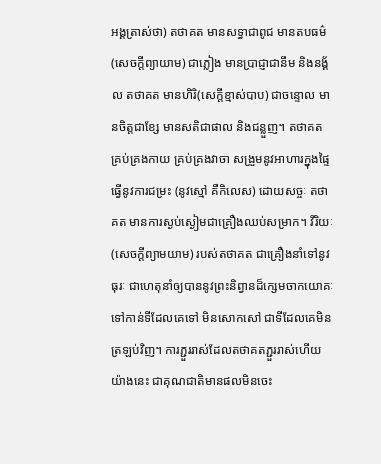អង្គត្រាស់ថា) តថាគត មានសទ្ធាជាពូជ មានតបធម៌ (សេចក្តីព្យាយាម) ជាភ្លៀង មានប្រាជ្ញាជានឹម និងនង្គ័ល តថាគត មានហិរិ(សេក្តីខ្មាស់បាប) ជាចន្ទោល មានចិត្តជាខ្សែ មានសតិជាផាល និងជន្លួញ។ តថាគត គ្រប់គ្រងកាយ គ្រប់គ្រងវាចា សង្រួមនូវអាហារក្នុងផ្ទៃ ធ្វើនូវការជម្រះ (នូវស្មៅ គឺកិលេស) ដោយសច្ចៈ តថាគត មានការស្ងប់ស្ងៀមជាគ្រឿងឈប់សម្រាក។ វីរិយៈ(សេចក្តីព្យាមយាម) របស់តថាគត ជាគ្រឿងនាំទៅនូវធុរៈ ជាហេតុនាំឲ្យបាននូវព្រះនិព្វានដ៏ក្សេមចាកយោគៈ ទៅកាន់ទីដែលគេទៅ មិនសោកសៅ ជាទីដែលគេមិនត្រឡប់វិញ។ ការភ្ជួររាស់ដែលតថាគតភ្ជួររាស់ហើយយ៉ាងនេះ ជាគុណជាតិមានផលមិនចេះ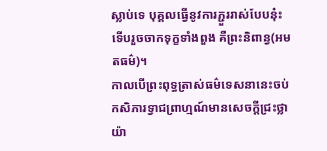ស្លាប់ទេ បុគ្គលធ្វើនូវការភ្ជួររាស់បែបនុ៎ះ ទើបរួចចាកទុក្ខទាំងពួង គឺព្រះនិពាន្វ(អមតធម៌)។
កាលបើព្រះពុទ្ធត្រាស់ធម៌ទេសនានេះចប់ កសិភារទ្វាជព្រាហ្មណ៍មានសេចក្តីជ្រះថ្លាយ៉ា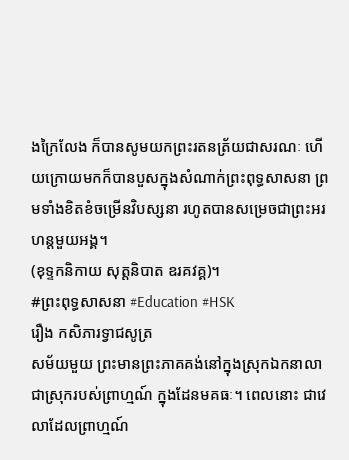ងក្រៃលែង ក៏បានសូមយកព្រះរតនត្រ័យជាសរណៈ ហើយក្រោយមកក៏បានបួសក្នុងសំណាក់ព្រះពុទ្ធសាសនា ព្រមទាំងខិតខំចម្រើនវិបស្សនា រហូតបានសម្រេចជាព្រះអរហន្តមួយអង្គ។
(ខុទ្ទកនិកាយ សុត្តនិបាត ឧរគវគ្គ)។
#ព្រះពុទ្ធសាសនា #Education #HSK
រឿង កសិភារទ្វាជសូត្រ
សម័យមួយ ព្រះមានព្រះភាគគង់នៅក្នុងស្រុកឯកនាលា ជាស្រុករបស់ព្រាហ្មណ៍ ក្នុងដែនមគធៈ។ ពេលនោះ ជាវេលាដែលព្រាហ្មណ៍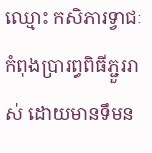ឈ្មោះ កសិភារទ្វាជៈ កំពុងប្រារព្ធពិធីភ្ជួររាស់ ដោយមានទឹមន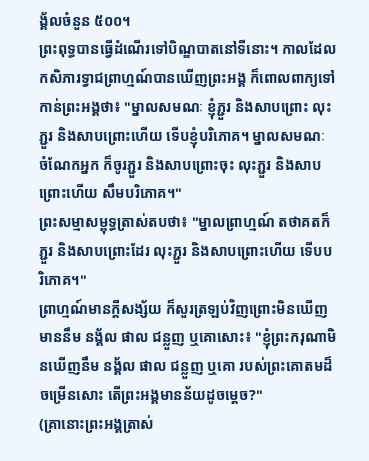ង្គ័លចំនួន ៥០០។
ព្រះពុទ្ធបានធ្វេីដំណេីរទៅបិណ្ឌបាតនៅទីនោះ។ កាលដែលកសិភារទ្វាជព្រាហ្មណ៍បានឃើញព្រះអង្គ ក៏ពោលពាក្យទៅកាន់ព្រះអង្គថា៖ "ម្នាលសមណៈ ខ្ញុំភ្ជួរ និងសាបព្រោះ លុះភ្ជួរ និងសាបព្រោះហើយ ទើបខ្ញុំបរិភោគ។ ម្នាលសមណៈ ចំណែកអ្នក ក៏ចូរភ្ជួរ និងសាបព្រោះចុះ លុះភ្ជួរ និងសាបព្រោះហើយ សឹមបរិភោគ។"
ព្រះសម្មាសម្ពុទ្ធត្រាស់តបថា៖ "ម្នាលព្រាហ្មណ៍ តថាគតក៏ភ្ជួរ និងសាបព្រោះដែរ លុះភ្ជួរ និងសាបព្រោះហើយ ទើបបរិភោគ។"
ព្រាហ្មណ៍មានក្តីសង្ស័យ ក៏សួរត្រឡប់វិញព្រោះមិនឃើញមាននឹម នង្គ័ល ផាល ជន្លួញ ឬគោសោះ៖ "ខ្ញុំព្រះករុណាមិនឃើញនឹម នង្គ័ល ផាល ជន្លួញ ឬគោ របស់ព្រះគោតមដ៏ចម្រើនសោះ តើព្រះអង្គមានន័យដូចម្តេច?"
(គ្រានោះព្រះអង្គត្រាស់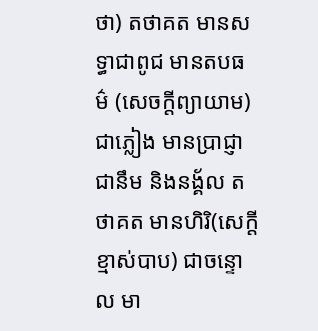ថា) តថាគត មានសទ្ធាជាពូជ មានតបធម៌ (សេចក្តីព្យាយាម) ជាភ្លៀង មានប្រាជ្ញាជានឹម និងនង្គ័ល តថាគត មានហិរិ(សេក្តីខ្មាស់បាប) ជាចន្ទោល មា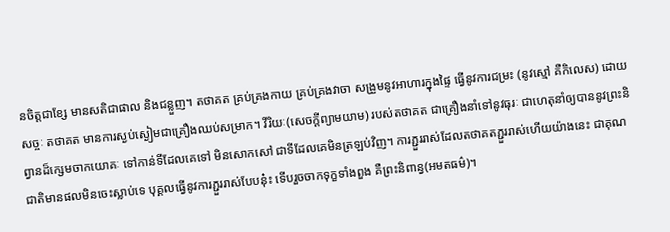នចិត្តជាខ្សែ មានសតិជាផាល និងជន្លួញ។ តថាគត គ្រប់គ្រងកាយ គ្រប់គ្រងវាចា សង្រួមនូវអាហារក្នុងផ្ទៃ ធ្វើនូវការជម្រះ (នូវស្មៅ គឺកិលេស) ដោយសច្ចៈ តថាគត មានការស្ងប់ស្ងៀមជាគ្រឿងឈប់សម្រាក។ វីរិយៈ(សេចក្តីព្យាមយាម) របស់តថាគត ជាគ្រឿងនាំទៅនូវធុរៈ ជាហេតុនាំឲ្យបាននូវព្រះនិព្វានដ៏ក្សេមចាកយោគៈ ទៅកាន់ទីដែលគេទៅ មិនសោកសៅ ជាទីដែលគេមិនត្រឡប់វិញ។ ការភ្ជួររាស់ដែលតថាគតភ្ជួររាស់ហើយយ៉ាងនេះ ជាគុណជាតិមានផលមិនចេះស្លាប់ទេ បុគ្គលធ្វើនូវការភ្ជួររាស់បែបនុ៎ះ ទើបរួចចាកទុក្ខទាំងពួង គឺព្រះនិពាន្វ(អមតធម៌)។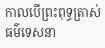កាលបើព្រះពុទ្ធត្រាស់ធម៌ទេសនា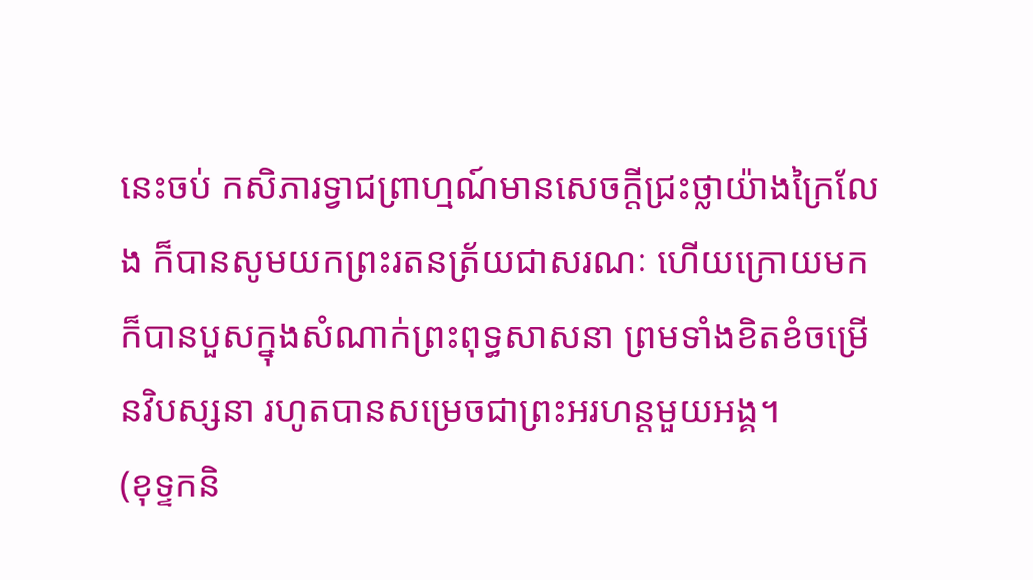នេះចប់ កសិភារទ្វាជព្រាហ្មណ៍មានសេចក្តីជ្រះថ្លាយ៉ាងក្រៃលែង ក៏បានសូមយកព្រះរតនត្រ័យជាសរណៈ ហើយក្រោយមកក៏បានបួសក្នុងសំណាក់ព្រះពុទ្ធសាសនា ព្រមទាំងខិតខំចម្រើនវិបស្សនា រហូតបានសម្រេចជាព្រះអរហន្តមួយអង្គ។
(ខុទ្ទកនិ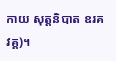កាយ សុត្តនិបាត ឧរគវគ្គ)។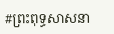#ព្រះពុទ្ធសាសនា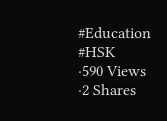#Education #HSK
·590 Views
·2 Shares